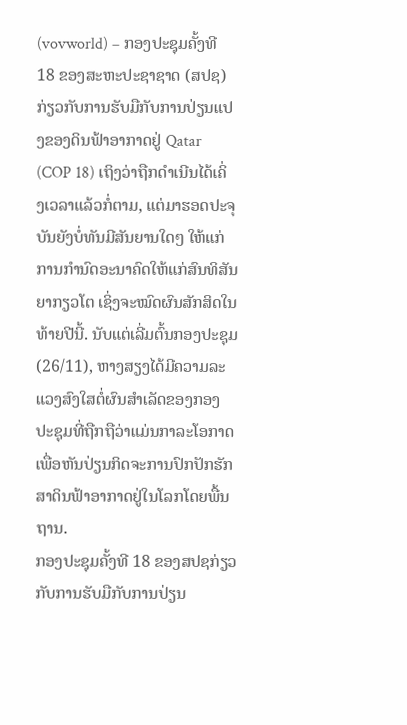(vovworld) – ກອງປະຊຸມຄັ້ງທີ 18 ຂອງສະຫະປະຊາຊາດ (ສປຊ) ກ່ຽວກັບການຮັບມືກັບການປ່ຽນແປງຂອງດິນຟ້າອາກາດຢູ່ Qatar (COP 18) ເຖິງວ່າຖືກດຳເນີນໄດ້ເຄິ່ງເວລາແລ້ວກໍ່ຕາມ, ແຕ່ມາຮອດປະຈຸບັນຍັງບໍ່ທັນມີສັນຍານໃດໆ ໃຫ້ແກ່ການກຳນົດອະນາຄົດໃຫ້ແກ່ສົນທິສັນຍາກຽວໂຕ ເຊິ່ງຈະໝົດຜົນສັກສິດໃນທ້າຍປີນີ້. ນັບແຕ່ເລີ່ມຕົ້ນກອງປະຊຸມ (26/11), ຫາງສຽງໄດ້ມີຄວາມລະແວງສົງໃສຕໍ່ຜົນສຳເລັດຂອງກອງປະຊຸມທີ່ຖືກຖືວ່າແມ່ນກາລະໂອກາດເພື່ອຫັນປ່ຽນກິດຈະການປົກປັກຮັກສາດິນຟ້າອາກາດຢູ່ໃນໂລກໂດຍພື້ນຖານ.
ກອງປະຊຸມຄັ້ງທີ 18 ຂອງສປຊກ່ຽວກັບການຮັບມືກັບການປ່ຽນ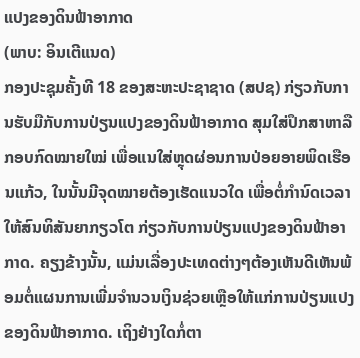ແປງຂອງດິນຟ້າອາກາດ
(ພາບ: ອິນເຕີແນດ)
ກອງປະຊຸມຄັ້ງທີ 18 ຂອງສະຫະປະຊາຊາດ (ສປຊ) ກ່ຽວກັບການຮັບມືກັບການປ່ຽນແປງຂອງດິນຟ້າອາກາດ ສຸມໃສ່ປຶກສາຫາລືກອບກົດໝາຍໃໝ່ ເພື່ອແນໃສ່ຫຼຸດຜ່ອນການປ່ອຍອາຍພິດເຮືອນແກ້ວ, ໃນນັ້ນມີຈຸດໝາຍຕ້ອງເຮັດແນວໃດ ເພື່ອຕໍ່ກຳນົດເວລາໃຫ້ສົນທິສັນຍາກຽວໂຕ ກ່ຽວກັບການປ່ຽນແປງຂອງດິນຟ້າອາກາດ. ຄຽງຂ້າງນັ້ນ, ແມ່ນເລື່ອງປະເທດຕ່າງໆຕ້ອງເຫັນດີເຫັນພ້ອມຕໍ່ແຜນການເພີ່ມຈຳນວນເງິນຊ່ວຍເຫຼືອໃຫ້ແກ່ການປ່ຽນແປງຂອງດິນຟ້າອາກາດ. ເຖິງຢ່າງໃດກໍ່ຕາ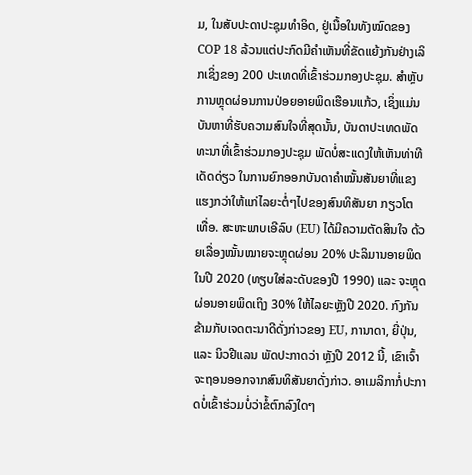ມ, ໃນສັບປະດາປະຊຸມທຳອິດ, ຢູ່ເນື້ອໃນທັງໝົດຂອງ COP 18 ລ້ວນແຕ່ປະກົດມີຄຳເຫັນທີ່ຂັດແຍ້ງກັນຢ່າງເລິກເຊິ່ງຂອງ 200 ປະເທດທີ່ເຂົ້າຮ່ວມກອງປະຊຸມ. ສຳຫຼັບການຫຼຸດຜ່ອນການປ່ອຍອາຍພິດເຮືອນແກ້ວ, ເຊິ່ງແມ່ນບັນຫາທີ່ຮັບຄວາມສົນໃຈທີ່ສຸດນັ້ນ, ບັນດາປະເທດພັດທະນາທີ່ເຂົ້າຮ່ວມກອງປະຊຸມ ພັດບໍ່ສະແດງໃຫ້ເຫັນທ່າທີເດັດດ່ຽວ ໃນການຍົກອອກບັນດາຄຳໝັ້ນສັນຍາທີ່ແຂງແຮງກວ່າໃຫ້ແກ່ໄລຍະຕໍ່ໆໄປຂອງສົນທິສັນຍາ ກຽວໂຕ ເທື່ອ. ສະຫະພາບເອີລົບ (EU) ໄດ້ມີຄວາມຕັດສິນໃຈ ດ້ວຍເລື່ອງໝັ້ນໝາຍຈະຫຼຸດຜ່ອນ 20% ປະລິມານອາຍພິດໃນປີ 2020 (ທຽບໃສ່ລະດັບຂອງປີ 1990) ແລະ ຈະຫຼຸດຜ່ອນອາຍພິດເຖິງ 30% ໃຫ້ໄລຍະຫຼັງປີ 2020. ກົງກັນຂ້າມກັບເຈດຕະນາດີດັ່ງກ່າວຂອງ EU, ການາດາ, ຍີ່ປຸ່ນ, ແລະ ນິວຢີແລນ ພັດປະກາດວ່າ ຫຼັງປີ 2012 ນີ້, ເຂົາເຈົ້າຈະຖອນອອກຈາກສົນທິສັນຍາດັ່ງກ່າວ. ອາເມລິກາກໍ່ປະກາດບໍ່ເຂົ້າຮ່ວມບໍ່ວ່າຂໍ້ຕົກລົງໃດໆ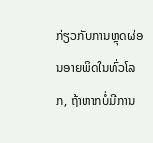ກ່ຽວກັບການຫຼຸດຜ່ອນອາຍພິດໃນທົ່ວໂລກ, ຖ້າຫາກບໍ່ມີການ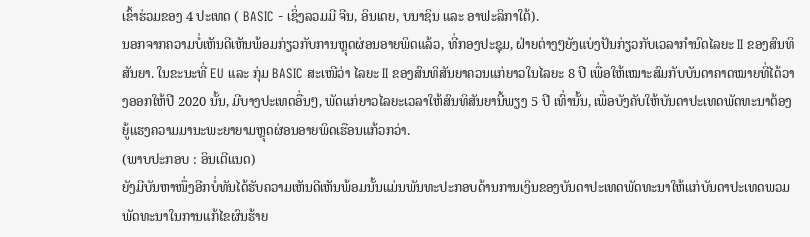ເຂົ້າຮ່ວມຂອງ 4 ປະເທດ ( BASIC - ເຊິ່ງລວມມີ ຈີນ, ອິນເດຍ, ບນາຊິນ ແລະ ອາຟະລິກາໃຕ້).
ນອກຈາກຄວາມບໍ່ເຫັນດີເຫັນພ້ອມກ່ຽວກັບການຫຼຸດຜ່ອນອາຍພິດແລ້ວ, ທີ່ກອງປະຊຸມ, ຝ່າຍຕ່າງໆຍັງແບ່ງປັນກ່ຽວກັບເວລາກຳນົດໄລຍະ II ຂອງສົນທິສັນຍາ. ໃນຂະນະທີ່ EU ແລະ ກຸ່ມ BASIC ສະເໜີວ່າ ໄລຍະ II ຂອງສົນທິສັນຍາຄວນແກ່ຍາວໃນໄລຍະ 8 ປີ ເພື່ອໃຫ້ເໝາະສົມກັບບັນດາຄາດໝາຍທີ່ໄດ້ວາງອອກໃຫ້ປີ 2020 ນັ້ນ, ມີບາງປະເທດອື່ນໆ, ພັດແກ່ຍາວໄລຍະເວລາໃຫ້ສົນທິສັນຍານີ້ພຽງ 5 ປີ ເທົ່ານັ້ນ, ເພື່ອບັງຄັບໃຫ້ບັນດາປະເທດພັດທະນາຕ້ອງຍູ້ແຮງຄວາມມານະພະຍາຍາມຫຼຸດຜ່ອນອາຍພິດເຮືອນແກ້ວກວ່າ.
(ພາບປະກອບ : ອິນເຕີແນດ)
ຍັງມີບັນຫາໜຶ່ງອີກບໍ່ທັນໄດ້ຮັບຄວາມເຫັນດີເຫັນພ້ອມນັ້ນແມ່ນພັນທະປະກອບດ້ານການເງິນຂອງບັນດາປະເທດພັດທະນາໃຫ້ແກ່ບັນດາປະເທດພວມພັດທະນາໃນການແກ້ໄຂຜົນຮ້າຍ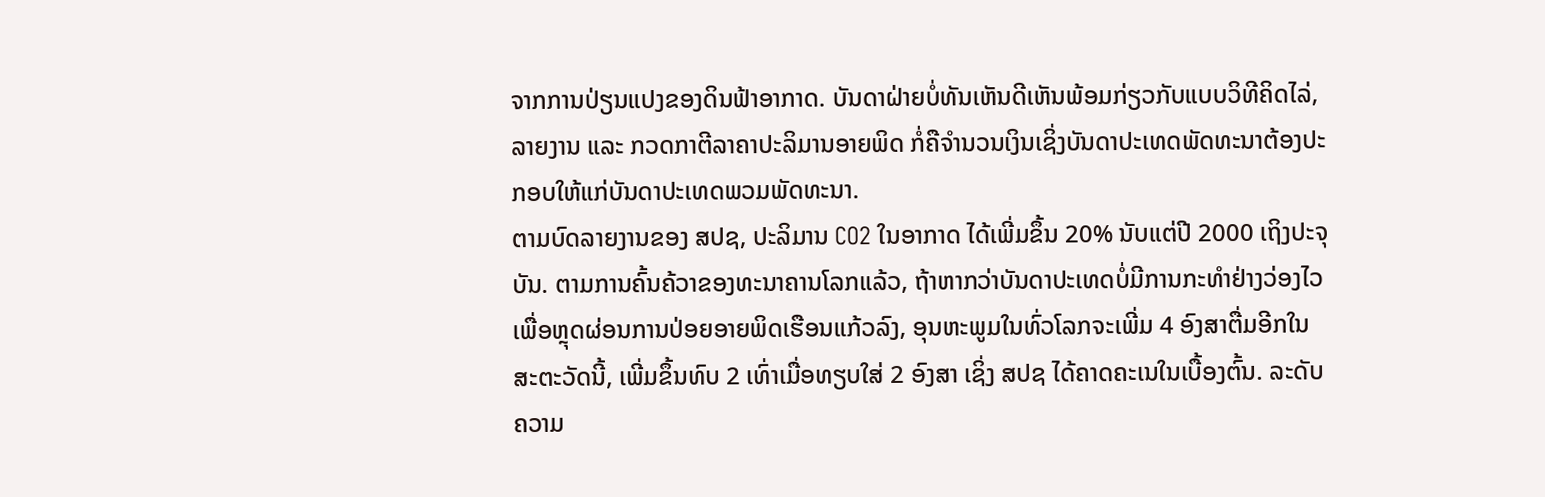ຈາກການປ່ຽນແປງຂອງດິນຟ້າອາກາດ. ບັນດາຝ່າຍບໍ່ທັນເຫັນດີເຫັນພ້ອມກ່ຽວກັບແບບວິທີຄິດໄລ່, ລາຍງານ ແລະ ກວດກາຕີລາຄາປະລິມານອາຍພິດ ກໍ່ຄືຈຳນວນເງິນເຊິ່ງບັນດາປະເທດພັດທະນາຕ້ອງປະກອບໃຫ້ແກ່ບັນດາປະເທດພວມພັດທະນາ.
ຕາມບົດລາຍງານຂອງ ສປຊ, ປະລິມານ CO2 ໃນອາກາດ ໄດ້ເພີ່ມຂຶ້ນ 20% ນັບແຕ່ປີ 2000 ເຖິງປະຈຸບັນ. ຕາມການຄົ້ນຄ້ວາຂອງທະນາຄານໂລກແລ້ວ, ຖ້າຫາກວ່າບັນດາປະເທດບໍ່ມີການກະທຳຢ່າງວ່ອງໄວເພື່ອຫຼຸດຜ່ອນການປ່ອຍອາຍພິດເຮືອນແກ້ວລົງ, ອຸນຫະພູມໃນທົ່ວໂລກຈະເພີ່ມ 4 ອົງສາຕື່ມອີກໃນສະຕະວັດນີ້, ເພີ່ມຂຶ້ນທົບ 2 ເທົ່າເມື່ອທຽບໃສ່ 2 ອົງສາ ເຊິ່ງ ສປຊ ໄດ້ຄາດຄະເນໃນເບື້ອງຕົ້ນ. ລະດັບຄວາມ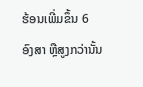ຮ້ອນເພີ່ມຂຶ້ນ 6 ອົງສາ ຫຼືສູງກວ່ານັ້ນ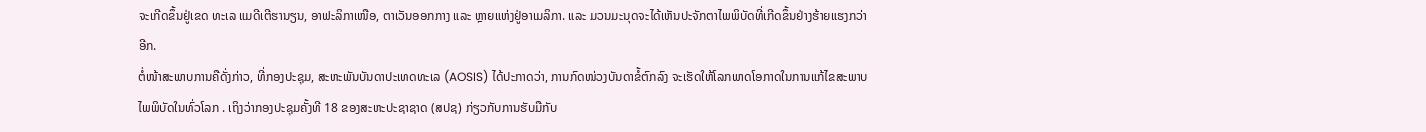ຈະເກີດຂຶ້ນຢູ່ເຂດ ທະເລ ແມດີເຕີຮານຽນ, ອາຟະລິກາເໜືອ, ຕາເວັນອອກກາງ ແລະ ຫຼາຍແຫ່ງຢູ່ອາເມລິກາ. ແລະ ມວນມະນຸດຈະໄດ້ເຫັນປະຈັກຕາໄພພິບັດທີ່ເກີດຂຶ້ນຢ່າງຮ້າຍແຮງກວ່າອີກ.
ຕໍ່ໜ້າສະພາບການຄືດັ່ງກ່າວ, ທີ່ກອງປະຊຸມ, ສະຫະພັນບັນດາປະເທດທະເລ (AOSIS) ໄດ້ປະກາດວ່າ, ການກົດໜ່ວງບັນດາຂໍ້ຕົກລົງ ຈະເຮັດໃຫ້ໂລກພາດໂອກາດໃນການແກ້ໄຂສະພາບໄພພິບັດໃນທົ່ວໂລກ . ເຖິງວ່າກອງປະຊຸມຄັ້ງທີ 18 ຂອງສະຫະປະຊາຊາດ (ສປຊ) ກ່ຽວກັບການຮັບມືກັບ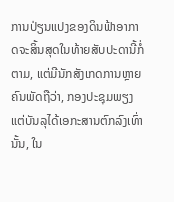ການປ່ຽນແປງຂອງດິນຟ້າອາກາດຈະສິ້ນສຸດໃນທ້າຍສັບປະດານີ້ກໍ່ຕາມ, ແຕ່ມີນັກສັງເກດການຫຼາຍຄົນພັດຖືວ່າ, ກອງປະຊຸມພຽງແຕ່ບັນລຸໄດ້ເອກະສານຕົກລົງເທົ່ານັ້ນ, ໃນ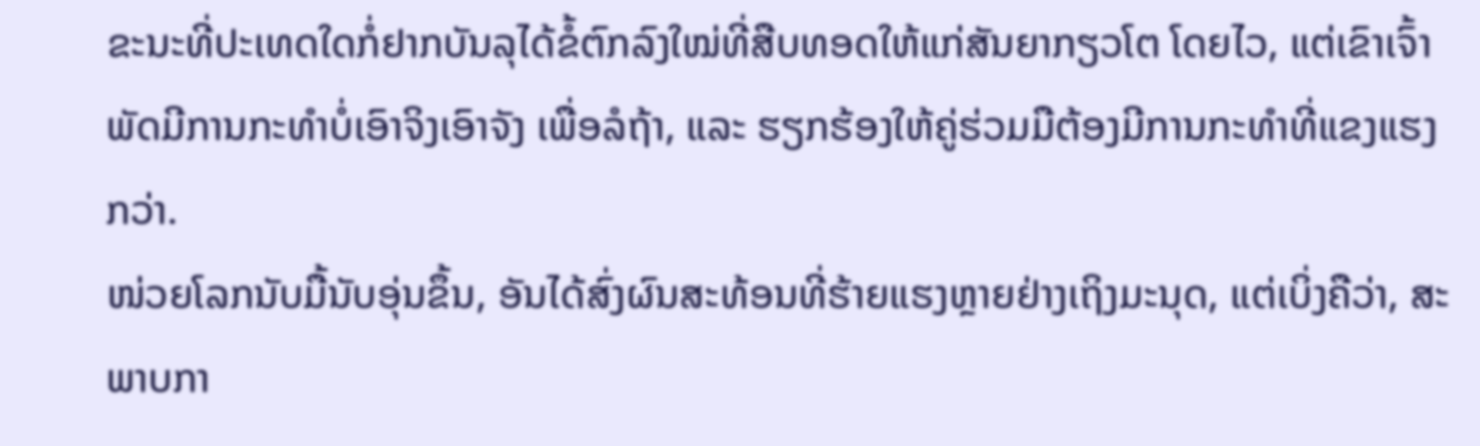ຂະນະທີ່ປະເທດໃດກໍ່ຢາກບັນລຸໄດ້ຂໍ້ຕົກລົງໃໝ່ທີ່ສືບທອດໃຫ້ແກ່ສັນຍາກຽວໂຕ ໂດຍໄວ, ແຕ່ເຂົາເຈົ້າພັດມີການກະທຳບໍ່ເອົາຈິງເອົາຈັງ ເພື່ອລໍຖ້າ, ແລະ ຮຽກຮ້ອງໃຫ້ຄູ່ຮ່ວມມືຕ້ອງມີການກະທຳທີ່ແຂງແຮງກວ່າ.
ໜ່ວຍໂລກນັບມື້ນັບອຸ່ນຂຶ້ນ, ອັນໄດ້ສົ່ງຜົນສະທ້ອນທີ່ຮ້າຍແຮງຫຼາຍຢ່າງເຖິງມະນຸດ, ແຕ່ເບິ່ງຄືວ່າ, ສະພາບກາ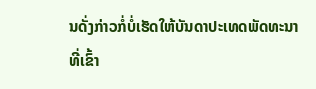ນດັ່ງກ່າວກໍ່ບໍ່ເຮັດໃຫ້ບັນດາປະເທດພັດທະນາທີ່ເຂົ້າ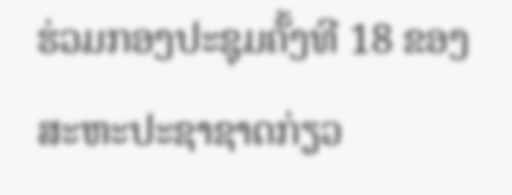ຮ່ວມກອງປະຊຸມຄັ້ງທີ 18 ຂອງສະຫະປະຊາຊາດກ່ຽວ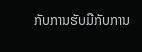ກັບການຮັບມືກັບການ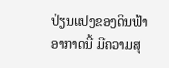ປ່ຽນແປງຂອງດິນຟ້າອາກາດນີ້ ມີຄວາມສຸ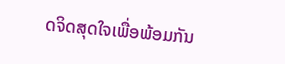ດຈິດສຸດໃຈເພື່ອພ້ອມກັນ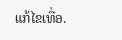ແກ້ໄຂເທື່ອ.